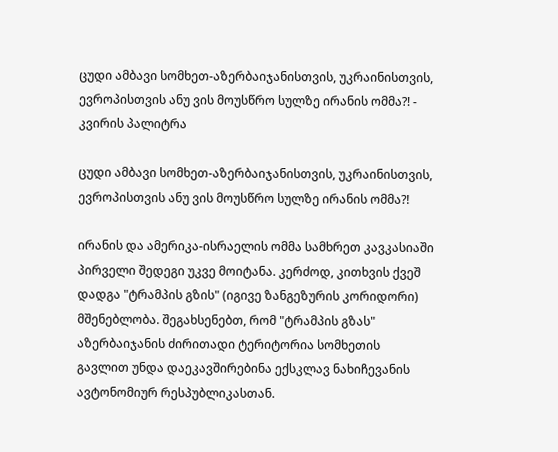ცუდი ამბავი სომხეთ-აზერბაიჯანისთვის, უკრაინისთვის, ევროპისთვის ანუ ვის მოუსწრო სულზე ირანის ომმა?! - კვირის პალიტრა

ცუდი ამბავი სომხეთ-აზერბაიჯანისთვის, უკრაინისთვის, ევროპისთვის ანუ ვის მოუსწრო სულზე ირანის ომმა?!

ირანის და ამერიკა-ისრაელის ომმა სამხრეთ კავკასიაში პირველი შედეგი უკვე მოიტანა. კერძოდ, კითხვის ქვეშ დადგა "ტრამპის გზის" (იგივე ზანგეზურის კორიდორი) მშენებლობა. შეგახსენებთ, რომ "ტრამპის გზას" აზერბაიჯანის ძირითადი ტერიტორია სომხეთის გავლით უნდა დაეკავშირებინა ექსკლავ ნახიჩევანის ავტონომიურ რესპუბლიკასთან.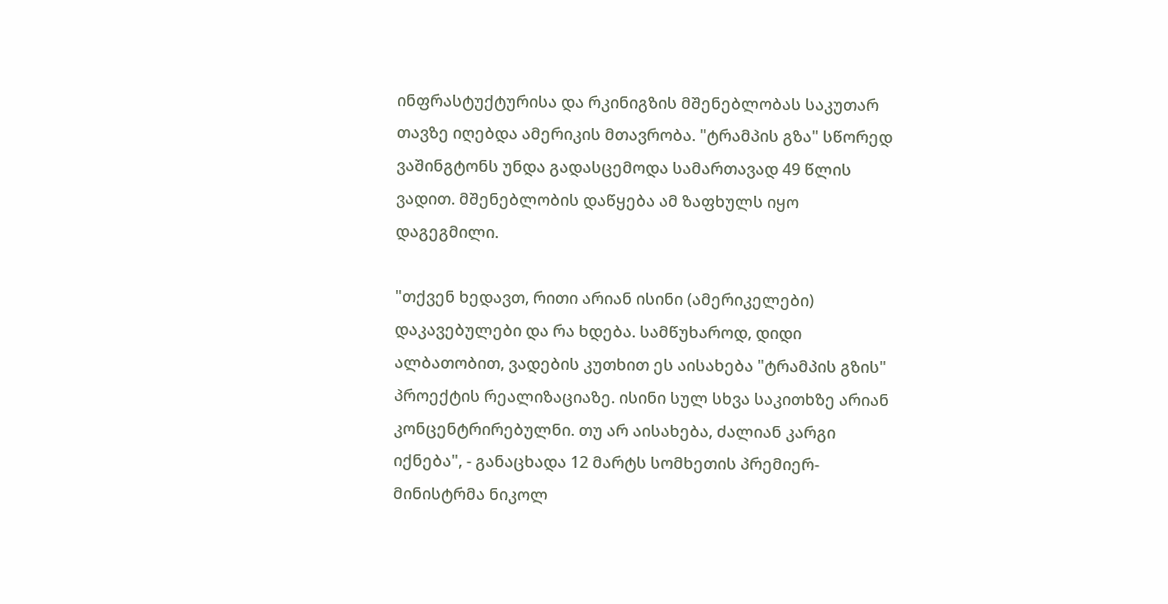ინფრასტუქტურისა და რკინიგზის მშენებლობას საკუთარ თავზე იღებდა ამერიკის მთავრობა. "ტრამპის გზა" სწორედ ვაშინგტონს უნდა გადასცემოდა სამართავად 49 წლის ვადით. მშენებლობის დაწყება ამ ზაფხულს იყო დაგეგმილი.

"თქვენ ხედავთ, რითი არიან ისინი (ამერიკელები) დაკავებულები და რა ხდება. სამწუხაროდ, დიდი ალბათობით, ვადების კუთხით ეს აისახება "ტრამპის გზის" პროექტის რეალიზაციაზე. ისინი სულ სხვა საკითხზე არიან კონცენტრირებულნი. თუ არ აისახება, ძალიან კარგი იქნება", - განაცხადა 12 მარტს სომხეთის პრემიერ-მინისტრმა ნიკოლ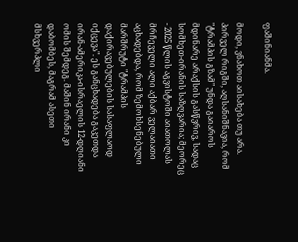ფაშინიანმა.

მოდი, ვნახოთ აისახება თუ არა. პირველ რიგში, აღსანიშნავია, რომ "ტრამპის გზამ" უნდა გაიაროს მდინარე არაქსის გასწვრივ, სადაც სომხეთ-ირანის საზღვარია; მეორეც - 2025 წლის აგვისტოში აიათოლას მრჩეველი ალი აქბარ ველაიათი აცხადებდა, რომ ზემოხსენებული მარშრუტი "ტრამპის დაქირავებულების სასაფლაოდ იქცევა". ეს განცხადება გაკეთდა ირან-ამერიკა-ისრაელის 12-დღიანი ომის შემდეგ. მაშინ ირანი კი დაბომბეს, მაგრამ ასეთი მსხვერპლი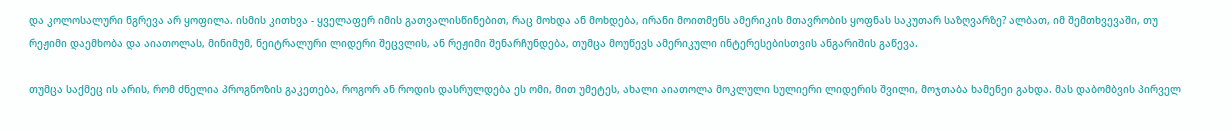და კოლოსალური ნგრევა არ ყოფილა. ისმის კითხვა - ყველაფერ იმის გათვალისწინებით, რაც მოხდა ან მოხდება, ირანი მოითმენს ამერიკის მთავრობის ყოფნას საკუთარ საზღვარზე? ალბათ, იმ შემთხვევაში, თუ რეჟიმი დაემხობა და აიათოლას, მინიმუმ, ნეიტრალური ლიდერი შეცვლის, ან რეჟიმი შენარჩუნდება, თუმცა მოუწევს ამერიკული ინტერესებისთვის ანგარიშის გაწევა.

თუმცა საქმეც ის არის, რომ ძნელია პროგნოზის გაკეთება, როგორ ან როდის დასრულდება ეს ომი, მით უმეტეს, ახალი აიათოლა მოკლული სულიერი ლიდერის შვილი, მოჯთაბა ხამენეი გახდა. მას დაბომბვის პირველ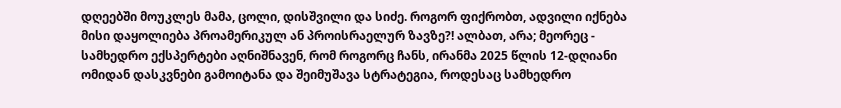დღეებში მოუკლეს მამა, ცოლი, დისშვილი და სიძე. როგორ ფიქრობთ, ადვილი იქნება მისი დაყოლიება პროამერიკულ ან პროისრაელურ ზავზე?! ალბათ, არა; მეორეც - სამხედრო ექსპერტები აღნიშნავენ, რომ როგორც ჩანს, ირანმა 2025 წლის 12-დღიანი ომიდან დასკვნები გამოიტანა და შეიმუშავა სტრატეგია, როდესაც სამხედრო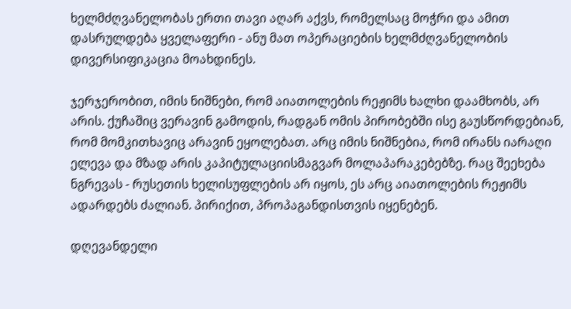ხელმძღვანელობას ერთი თავი აღარ აქვს, რომელსაც მოჭრი და ამით დასრულდება ყველაფერი - ანუ მათ ოპერაციების ხელმძღვანელობის დივერსიფიკაცია მოახდინეს.

ჯერჯერობით, იმის ნიშნები, რომ აიათოლების რეჟიმს ხალხი დაამხობს, არ არის. ქუჩაშიც ვერავინ გამოდის, რადგან ომის პირობებში ისე გაუსწორდებიან, რომ მომკითხავიც არავინ ეყოლებათ. არც იმის ნიშნებია, რომ ირანს იარაღი ელევა და მზად არის კაპიტულაციისმაგვარ მოლაპარაკებებზე. რაც შეეხება ნგრევას - რუსეთის ხელისუფლების არ იყოს, ეს არც აიათოლების რეჟიმს ადარდებს ძალიან. პირიქით, პროპაგანდისთვის იყენებენ.

დღევანდელი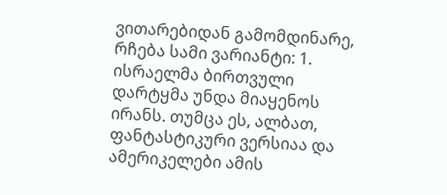ვითარებიდან გამომდინარე, რჩება სამი ვარიანტი: 1. ისრაელმა ბირთვული დარტყმა უნდა მიაყენოს ირანს. თუმცა ეს, ალბათ, ფანტასტიკური ვერსიაა და ამერიკელები ამის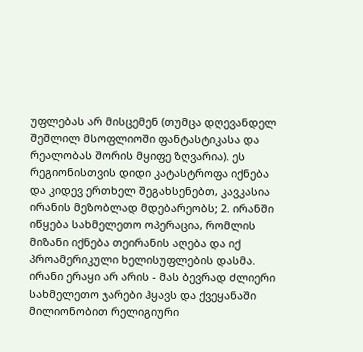უფლებას არ მისცემენ (თუმცა დღევანდელ შეშლილ მსოფლიოში ფანტასტიკასა და რეალობას შორის მყიფე ზღვარია). ეს რეგიონისთვის დიდი კატასტროფა იქნება და კიდევ ერთხელ შეგახსენებთ, კავკასია ირანის მეზობლად მდებარეობს; 2. ირანში იწყება სახმელეთო ოპერაცია, რომლის მიზანი იქნება თეირანის აღება და იქ პროამერიკული ხელისუფლების დასმა. ირანი ერაყი არ არის - მას ბევრად ძლიერი სახმელეთო ჯარები ჰყავს და ქვეყანაში მილიონობით რელიგიური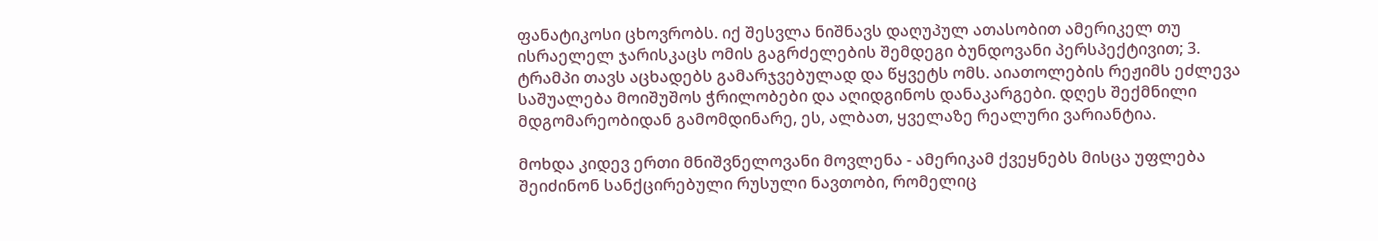ფანატიკოსი ცხოვრობს. იქ შესვლა ნიშნავს დაღუპულ ათასობით ამერიკელ თუ ისრაელელ ჯარისკაცს ომის გაგრძელების შემდეგი ბუნდოვანი პერსპექტივით; 3. ტრამპი თავს აცხადებს გამარჯვებულად და წყვეტს ომს. აიათოლების რეჟიმს ეძლევა საშუალება მოიშუშოს ჭრილობები და აღიდგინოს დანაკარგები. დღეს შექმნილი მდგომარეობიდან გამომდინარე, ეს, ალბათ, ყველაზე რეალური ვარიანტია.

მოხდა კიდევ ერთი მნიშვნელოვანი მოვლენა - ამერიკამ ქვეყნებს მისცა უფლება შეიძინონ სანქცირებული რუსული ნავთობი, რომელიც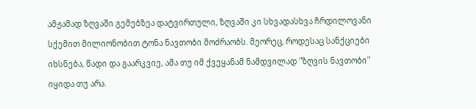ამჟამად ზღვაში გემებზეა დატვირთული, ზღვაში კი სხვადასხვა ჩრდილოვანი სქემით მილიონობით ტონა ნავთობი მოძრაობს. მეორეც, როდესაც სანქციები იხსნება, წადი და გაარკვიე, ამა თუ იმ ქვეყანამ ნამდვილად "ზღვის ნავთობი" იყიდა თუ არა.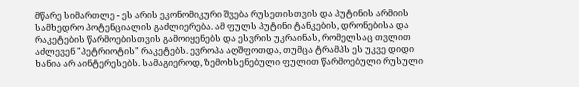მწარე სიმართლე - ეს არის ეკონომიკური შვება რუსეთისთვის და პუტინის არმიის სამხედრო პოტენციალის გაძლიერება. ამ ფულს პუტინი ტანკების, დრონებისა და რაკეტების წარმოებისთვის გამოიყენებს და ესვრის უკრაინას, რომელსაც თვლით აძლევენ "პეტრიოტის" რაკეტებს. ევროპა აღშფოთდა, თუმცა ტრამპს ეს უკვე დიდი ხანია არ აინტერესებს. სამაგიეროდ, ზემოხსენებული ფულით წარმოებული რუსული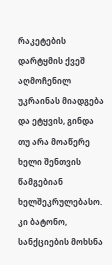რაკეტების დარტყმის ქვეშ აღმოჩენილ უკრაინას მიადგება და ეტყვის, გინდა თუ არა მოაწერე ხელი შენთვის წამგებიან ხელშეკრულებასო. კი ბატონო, სანქციების მოხსნა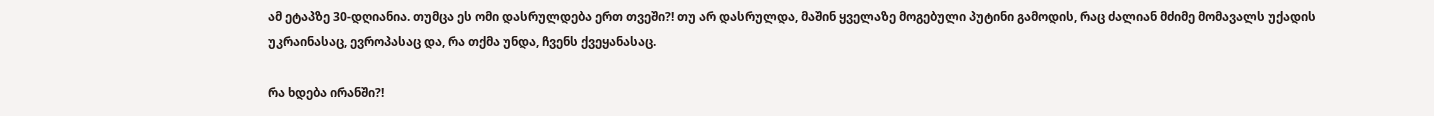ამ ეტაპზე 30-დღიანია. თუმცა ეს ომი დასრულდება ერთ თვეში?! თუ არ დასრულდა, მაშინ ყველაზე მოგებული პუტინი გამოდის, რაც ძალიან მძიმე მომავალს უქადის უკრაინასაც, ევროპასაც და, რა თქმა უნდა, ჩვენს ქვეყანასაც.

რა ხდება ირანში?!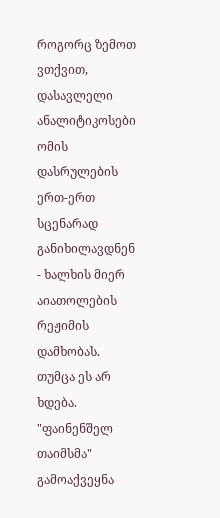როგორც ზემოთ ვთქვით, დასავლელი ანალიტიკოსები ომის დასრულების ერთ-ერთ სცენარად განიხილავდნენ - ხალხის მიერ აიათოლების რეჟიმის დამხობას. თუმცა ეს არ ხდება. "ფაინენშელ თაიმსმა" გამოაქვეყნა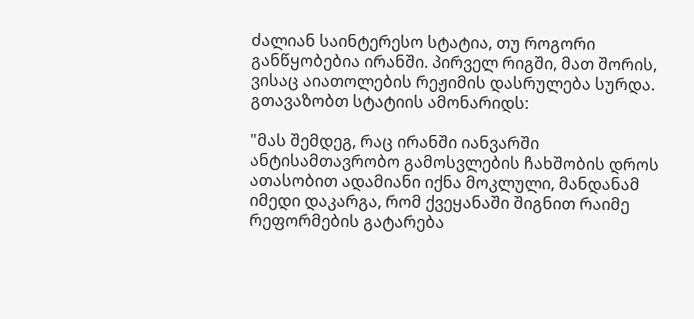ძალიან საინტერესო სტატია, თუ როგორი განწყობებია ირანში. პირველ რიგში, მათ შორის, ვისაც აიათოლების რეჟიმის დასრულება სურდა. გთავაზობთ სტატიის ამონარიდს:

"მას შემდეგ, რაც ირანში იანვარში ანტისამთავრობო გამოსვლების ჩახშობის დროს ათასობით ადამიანი იქნა მოკლული, მანდანამ იმედი დაკარგა, რომ ქვეყანაში შიგნით რაიმე რეფორმების გატარება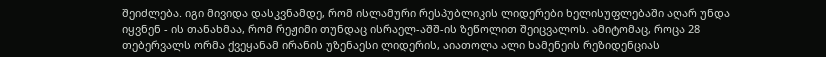შეიძლება. იგი მივიდა დასკვნამდე, რომ ისლამური რესპუბლიკის ლიდერები ხელისუფლებაში აღარ უნდა იყვნენ - ის თანახმაა, რომ რეჟიმი თუნდაც ისრაელ-აშშ-ის ზეწოლით შეიცვალოს. ამიტომაც, როცა 28 თებერვალს ორმა ქვეყანამ ირანის უზენაესი ლიდერის, აიათოლა ალი ხამენეის რეზიდენციას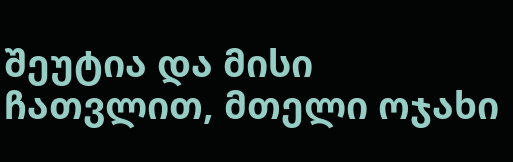შეუტია და მისი ჩათვლით, მთელი ოჯახი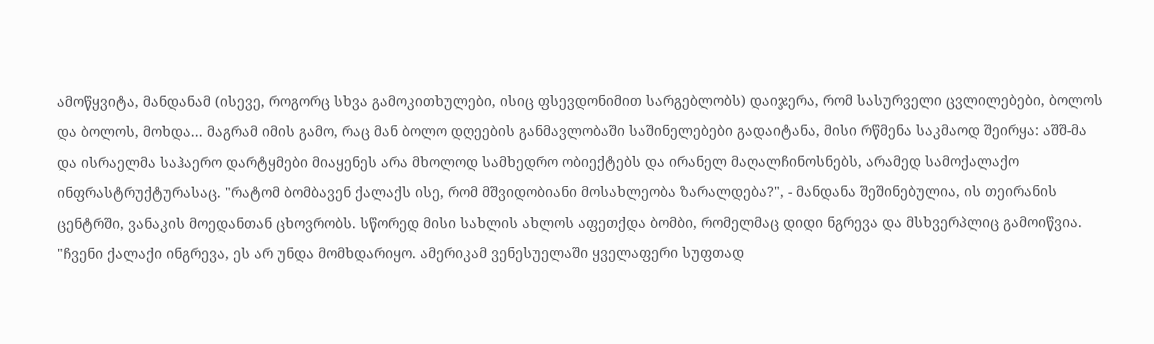ამოწყვიტა, მანდანამ (ისევე, როგორც სხვა გამოკითხულები, ისიც ფსევდონიმით სარგებლობს) დაიჯერა, რომ სასურველი ცვლილებები, ბოლოს და ბოლოს, მოხდა... მაგრამ იმის გამო, რაც მან ბოლო დღეების განმავლობაში საშინელებები გადაიტანა, მისი რწმენა საკმაოდ შეირყა: აშშ-მა და ისრაელმა საჰაერო დარტყმები მიაყენეს არა მხოლოდ სამხედრო ობიექტებს და ირანელ მაღალჩინოსნებს, არამედ სამოქალაქო ინფრასტრუქტურასაც. "რატომ ბომბავენ ქალაქს ისე, რომ მშვიდობიანი მოსახლეობა ზარალდება?", - მანდანა შეშინებულია, ის თეირანის ცენტრში, ვანაკის მოედანთან ცხოვრობს. სწორედ მისი სახლის ახლოს აფეთქდა ბომბი, რომელმაც დიდი ნგრევა და მსხვერპლიც გამოიწვია. "ჩვენი ქალაქი ინგრევა, ეს არ უნდა მომხდარიყო. ამერიკამ ვენესუელაში ყველაფერი სუფთად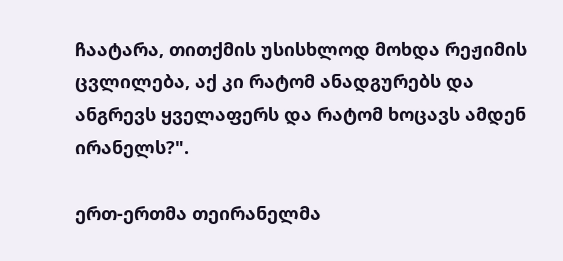ჩაატარა, თითქმის უსისხლოდ მოხდა რეჟიმის ცვლილება, აქ კი რატომ ანადგურებს და ანგრევს ყველაფერს და რატომ ხოცავს ამდენ ირანელს?".

ერთ-ერთმა თეირანელმა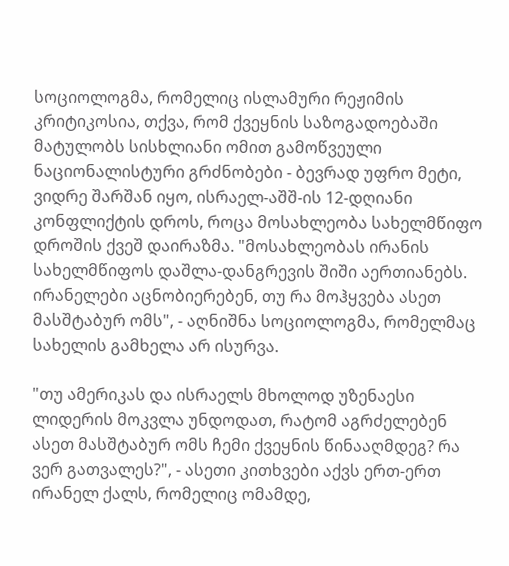სოციოლოგმა, რომელიც ისლამური რეჟიმის კრიტიკოსია, თქვა, რომ ქვეყნის საზოგადოებაში მატულობს სისხლიანი ომით გამოწვეული ნაციონალისტური გრძნობები - ბევრად უფრო მეტი, ვიდრე შარშან იყო, ისრაელ-აშშ-ის 12-დღიანი კონფლიქტის დროს, როცა მოსახლეობა სახელმწიფო დროშის ქვეშ დაირაზმა. "მოსახლეობას ირანის სახელმწიფოს დაშლა-დანგრევის შიში აერთიანებს. ირანელები აცნობიერებენ, თუ რა მოჰყვება ასეთ მასშტაბურ ომს", - აღნიშნა სოციოლოგმა, რომელმაც სახელის გამხელა არ ისურვა.

"თუ ამერიკას და ისრაელს მხოლოდ უზენაესი ლიდერის მოკვლა უნდოდათ, რატომ აგრძელებენ ასეთ მასშტაბურ ომს ჩემი ქვეყნის წინააღმდეგ? რა ვერ გათვალეს?", - ასეთი კითხვები აქვს ერთ-ერთ ირანელ ქალს, რომელიც ომამდე,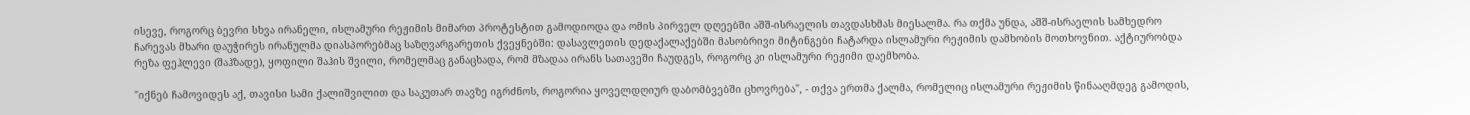ისევე, როგორც ბევრი სხვა ირანელი, ისლამური რეჟიმის მიმართ პროტესტით გამოდიოდა და ომის პირველ დღეებში აშშ-ისრაელის თავდასხმას მიესალმა. რა თქმა უნდა, აშშ-ისრაელის სამხედრო ჩარევას მხარი დაუჭირეს ირანულმა დიასპორებმაც საზღვარგარეთის ქვეყნებში: დასავლეთის დედაქალაქებში მასობრივი მიტინგები ჩატარდა ისლამური რეჟიმის დამხობის მოთხოვნით. აქტიურობდა რეზა ფეჰლევი (შაჰზადე), ყოფილი შაჰის შვილი, რომელმაც განაცხადა, რომ მზადაა ირანს სათავეში ჩაუდგეს, როგორც კი ისლამური რეჟიმი დაემხობა.

"იქნებ ჩამოვიდეს აქ, თავისი სამი ქალიშვილით და საკუთარ თავზე იგრძნოს, როგორია ყოველდღიურ დაბომბვებში ცხოვრება", - თქვა ერთმა ქალმა, რომელიც ისლამური რეჟიმის წინააღმდეგ გამოდის,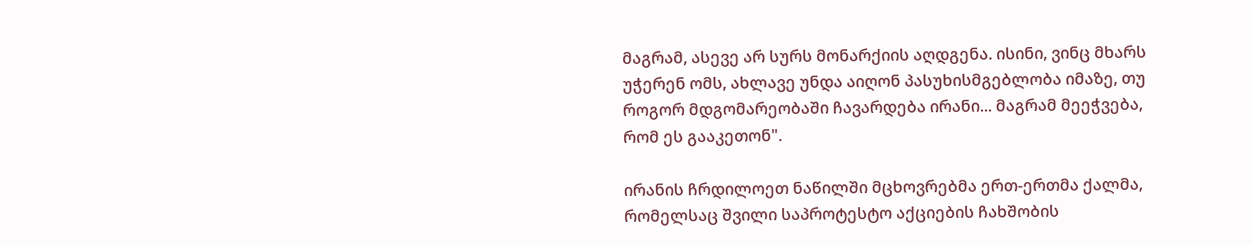მაგრამ, ასევე არ სურს მონარქიის აღდგენა. ისინი, ვინც მხარს უჭერენ ომს, ახლავე უნდა აიღონ პასუხისმგებლობა იმაზე, თუ როგორ მდგომარეობაში ჩავარდება ირანი... მაგრამ მეეჭვება, რომ ეს გააკეთონ".

ირანის ჩრდილოეთ ნაწილში მცხოვრებმა ერთ-ერთმა ქალმა, რომელსაც შვილი საპროტესტო აქციების ჩახშობის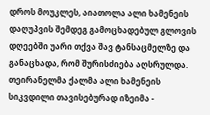დროს მოუკლეს, აიათოლა ალი ხამენეის დაღუპვის შემდეგ გამოცხადებულ გლოვის დღეებში უარი თქვა შავ ტანსაცმელზე და განაცხადა, რომ შურისძიება აღსრულდა. თეირანელმა ქალმა ალი ხამენეის სიკვდილი თავისებურად იზეიმა -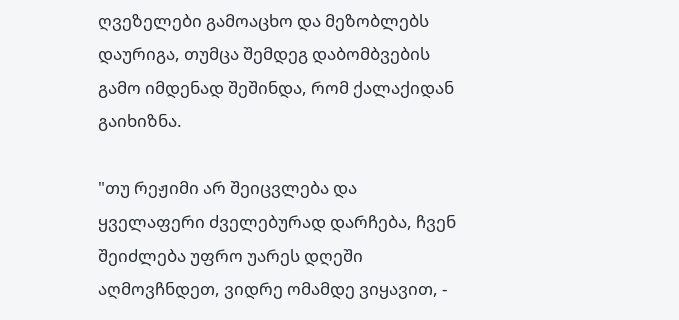ღვეზელები გამოაცხო და მეზობლებს დაურიგა, თუმცა შემდეგ დაბომბვების გამო იმდენად შეშინდა, რომ ქალაქიდან გაიხიზნა.

"თუ რეჟიმი არ შეიცვლება და ყველაფერი ძველებურად დარჩება, ჩვენ შეიძლება უფრო უარეს დღეში აღმოვჩნდეთ, ვიდრე ომამდე ვიყავით, -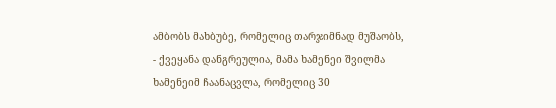ამბობს მახბუბე, რომელიც თარჯიმნად მუშაობს, - ქვეყანა დანგრეულია, მამა ხამენეი შვილმა ხამენეიმ ჩაანაცვლა, რომელიც 30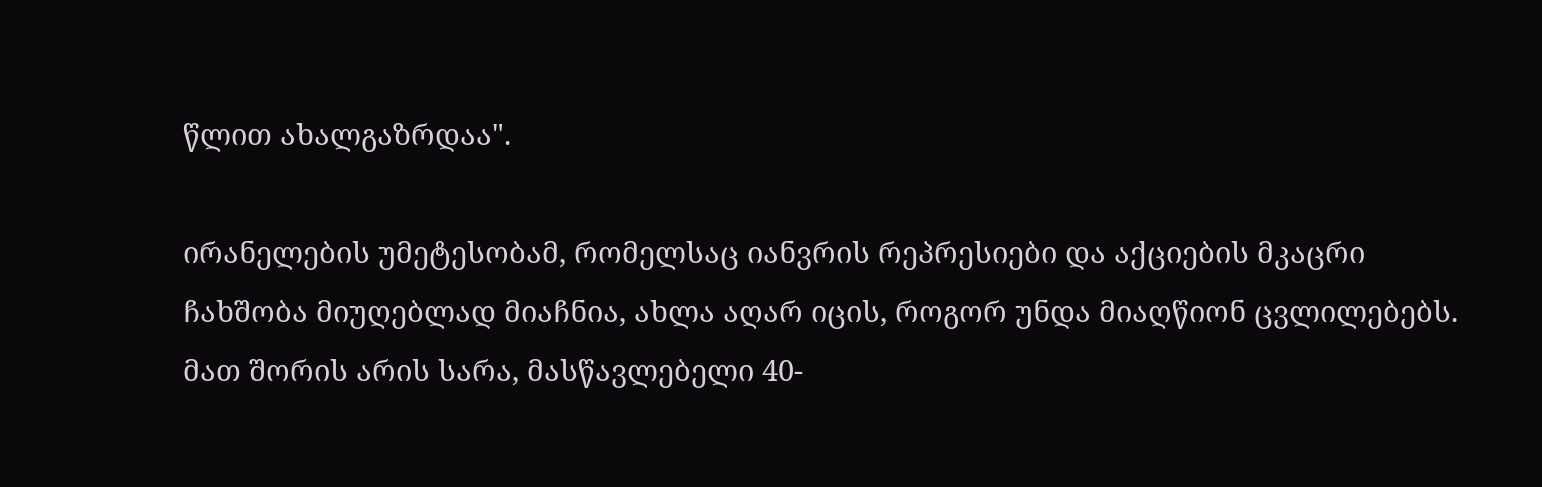წლით ახალგაზრდაა".

ირანელების უმეტესობამ, რომელსაც იანვრის რეპრესიები და აქციების მკაცრი ჩახშობა მიუღებლად მიაჩნია, ახლა აღარ იცის, როგორ უნდა მიაღწიონ ცვლილებებს. მათ შორის არის სარა, მასწავლებელი 40-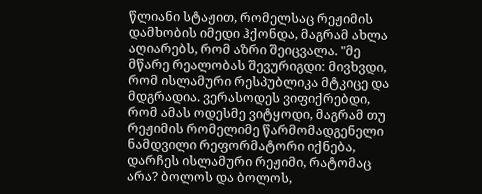წლიანი სტაჟით, რომელსაც რეჟიმის დამხობის იმედი ჰქონდა, მაგრამ ახლა აღიარებს, რომ აზრი შეიცვალა. "მე მწარე რეალობას შევურიგდი: მივხვდი, რომ ისლამური რესპუბლიკა მტკიცე და მდგრადია. ვერასოდეს ვიფიქრებდი, რომ ამას ოდესმე ვიტყოდი, მაგრამ თუ რეჟიმის რომელიმე წარმომადგენელი ნამდვილი რეფორმატორი იქნება, დარჩეს ისლამური რეჟიმი, რატომაც არა? ბოლოს და ბოლოს,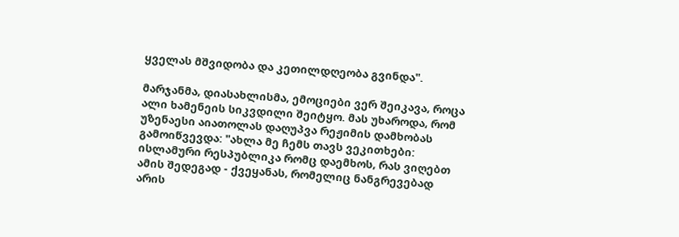ყველას მშვიდობა და კეთილდღეობა გვინდა".

მარჯანმა, დიასახლისმა, ემოციები ვერ შეიკავა, როცა ალი ხამენეის სიკვდილი შეიტყო. მას უხაროდა, რომ უზენაესი აიათოლას დაღუპვა რეჟიმის დამხობას გამოიწვევდა: "ახლა მე ჩემს თავს ვეკითხები: ისლამური რესპუბლიკა რომც დაემხოს, რას ვიღებთ ამის შედეგად - ქვეყანას, რომელიც ნანგრევებად არის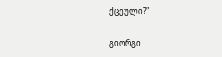ქცეული?"

გიორგი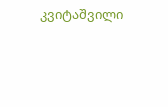კვიტაშვილი